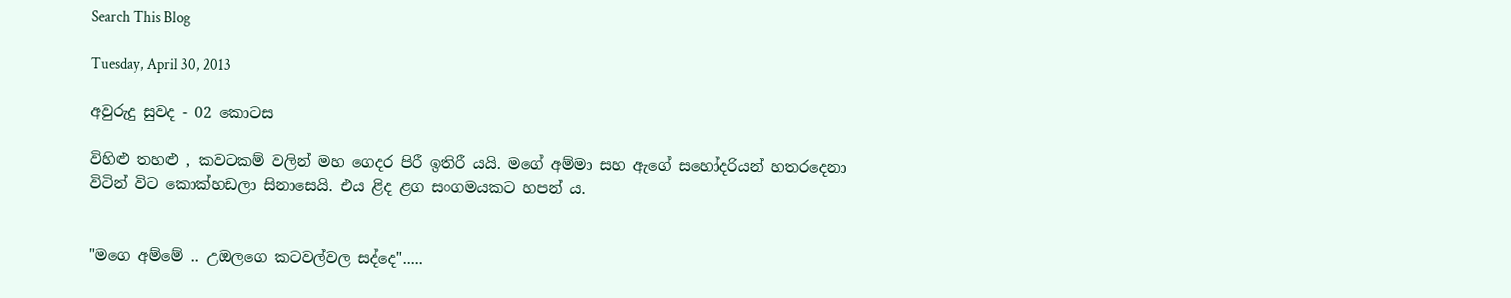Search This Blog

Tuesday, April 30, 2013

අවුරුදු සුවද - 02 කොටස

විහිළු තහළු , කවටකම් වලින් මහ ගෙදර පිරී ඉතිරී යයි. මගේ අම්මා සහ ඇගේ සහෝදරියන් හතරදෙනා විටින් විට කොක්හඩලා සිනාසෙයි. එය ළිද ළග සංගමයකට හපන් ය.


"මගෙ අම්මේ .. උඔලගෙ කටවල්වල සද්දෙ".....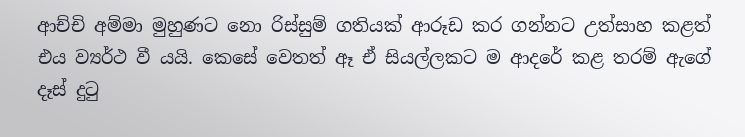ආච්චි අම්මා මුහුණට නො රිස්සුම් ගතියක් ආරූඩ කර ගන්නට උත්සාහ කළත් එය ව්‍යර්ථ වී යයි. කෙසේ වෙතත් ඈ ඒ සියල්ලකට ම ආදරේ කළ තරම් ඇගේ දෑස් දුටු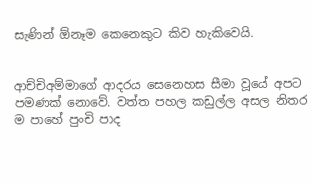සැණින් ඕනෑම කෙනෙකුට කිව හැකිවෙයි.


ආච්චිඅම්මාගේ ආදරය සෙනෙහස සීමා වූයේ අපට පමණක් නොවේ. වත්ත පහල කඩුල්ල අසල නිතර ම පාහේ පුංචි පාද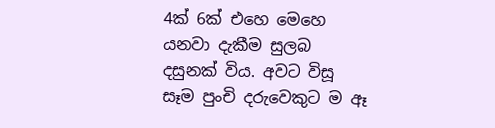4ක් 6ක් එහෙ මෙහෙ යනවා දැකීම සුලබ දසුනක් විය. අවට විසූ සෑම පුංචි දරුවෙකුට ම ඈ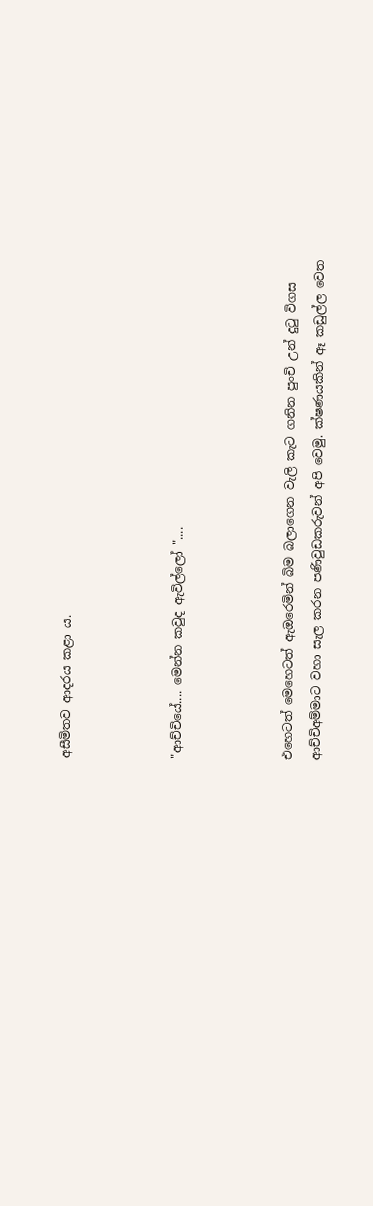අසීමිතව ආදරය කළා ය.



"ආච්චියේ.... මෙන්න කවුද ඇවිල්ලෝ "....



එහෙටත් මෙහෙටත් ඇඔරෙමින් බිම බලාගෙන වැලි කැට ගනින පුංචි උන් දුටු විගස ආච්චිඅම්මාට වහා සැල කරන පණිවුඩකරුවන් අපි වෙමු. ක්ෂණයකින් ඈ කඩුල්ල වෙත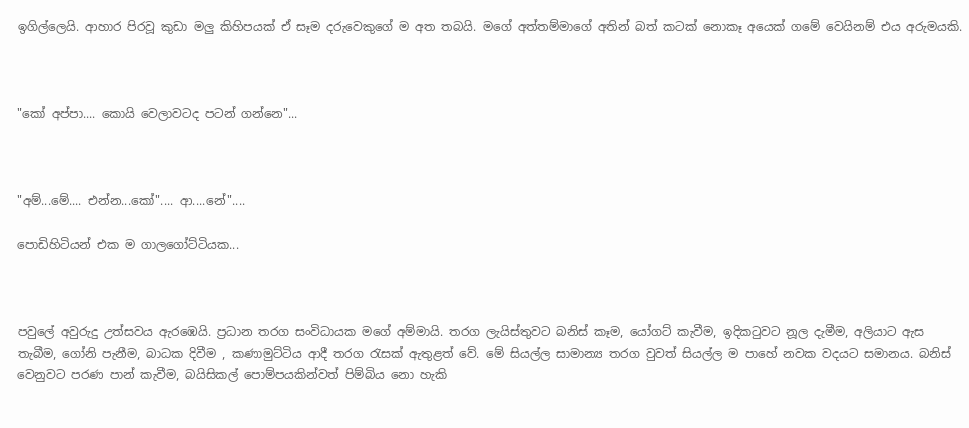ඉගිල්ලෙයි. ආහාර පිරවූ කුඩා මලු කිහිපයක් ඒ සෑම දරුවෙකුගේ ම අත තබයි. මගේ අත්තම්මාගේ අතින් බත් කටක් නොකෑ අයෙක් ගමේ වෙයිනම් එය අරුමයකි.



"කෝ අප්පා.... කොයි වෙලාවටද පටන් ගන්නෙ"...



"අම්...මේ.... එන්න...කෝ".... ආ....නේ"....

පොඩිහිටියන් එක ම ගාලගෝට්ටියක...



පවුලේ අවුරුදු උත්සවය ඇරඹෙයි. ප්‍රධාන තරග සංවිධායක මගේ අම්මායි. තරග ලැයිස්තුවට බනිස් කෑම, යෝගට් කැවීම, ඉදිකටුවට නූල දැමීම, අලියාට ඇස තැබීම, ගෝනි පැනීම, බාධක දිවීම , කණාමුට්ටිය ආදී තරග රැසක් ඇතුළත් වේ. මේ සියල්ල සාමාන්‍ය තරග වුවත් සියල්ල ම පාහේ නවක වදයට සමානය. බනිස් වෙනුවට පරණ පාන් කැවීම, බයිසිකල් පොම්පයකින්වත් පිම්බිය නො හැකි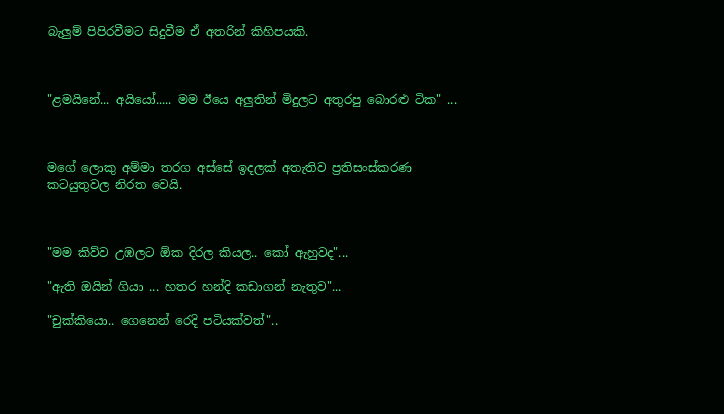බැලුම් පිපිරවීමට සිදුවීම ඒ අතරින් කිහිපයකි.



"ළමයිනේ... අයියෝ..... මම ඊයෙ අලුතින් මිදුලට අතුරපු බොරළු ටික" ...



මගේ ලොකු අම්මා තරග අස්සේ ඉදලක් අතැතිව ප්‍රතිසංස්කරණ කටයුතුවල නිරත වෙයි.



"මම කිව්ව උඹලට ඕක දිරල කියල.. කෝ ඇහුවද"...

"ඇති ඔයින් ගියා ... හතර හන්දි කඩාගන් නැතුව"...

"චුක්කියො.. ගෙනෙන් රෙදි පටියක්වත්"..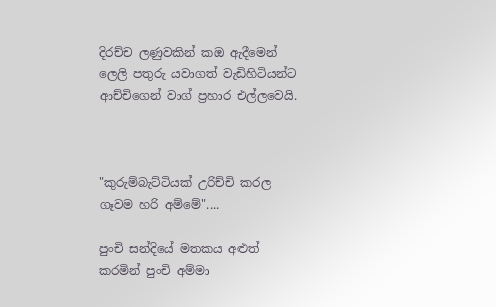දිරච්ච ලණුවකින් කඔ ඇදීමෙන් ලෙලි පතුරු යවාගත් වැඩිහිටියන්ට ආච්චිගෙන් වාග් ප්‍රහාර එල්ලවෙයි.



"කුරුම්බැට්ටියක් උරිච්චි කරල ගෑවම හරි අම්මේ"....

පුංචි සන්දියේ මතකය අළුත් කරමින් පුංචි අම්මා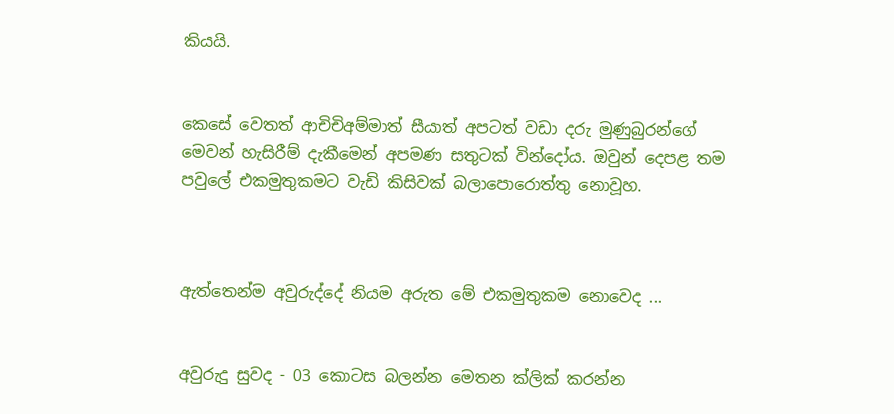කියයි.


කෙසේ වෙතත් ආචිචිඅම්මාත් සීයාත් අපටත් වඩා දරු මුණුබුරන්ගේ මෙවන් හැසිරීම් දැකීමෙන් අපමණ සතුටක් වින්දෝය. ඔවුන් දෙපළ තම පවුලේ එකමුතුකමට වැඩි කිසිවක් බලාපොරොත්තු නොවූහ.



ඇත්තෙන්ම අවුරුද්දේ නියම අරුත මේ එකමුතුකම නොවෙද ...


අවුරුදු සුවද - 03 කොටස බලන්න මෙතන ක්ලික් කරන්න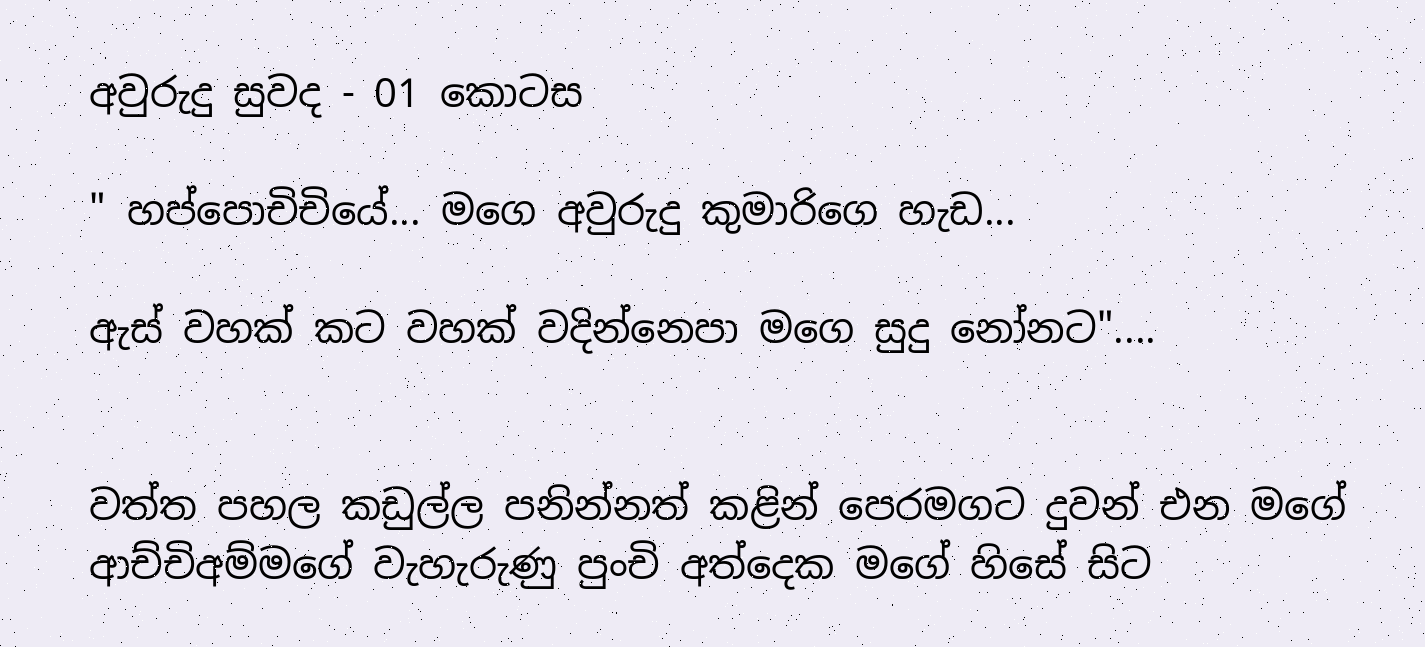අවුරුදු සුවද - 01 කොටස

" හප්පොචිචියේ... මගෙ අවුරුදු කුමාරිගෙ හැඩ...

ඇස් වහක් කට වහක් වදින්නෙපා මගෙ සුදු නෝනට"....


වත්ත පහල කඩුල්ල පනින්නත් කළින් පෙරමගට දුවන් එන මගේ ආච්චිඅම්මගේ වැහැරුණු පුංචි අත්දෙක මගේ හිසේ සිට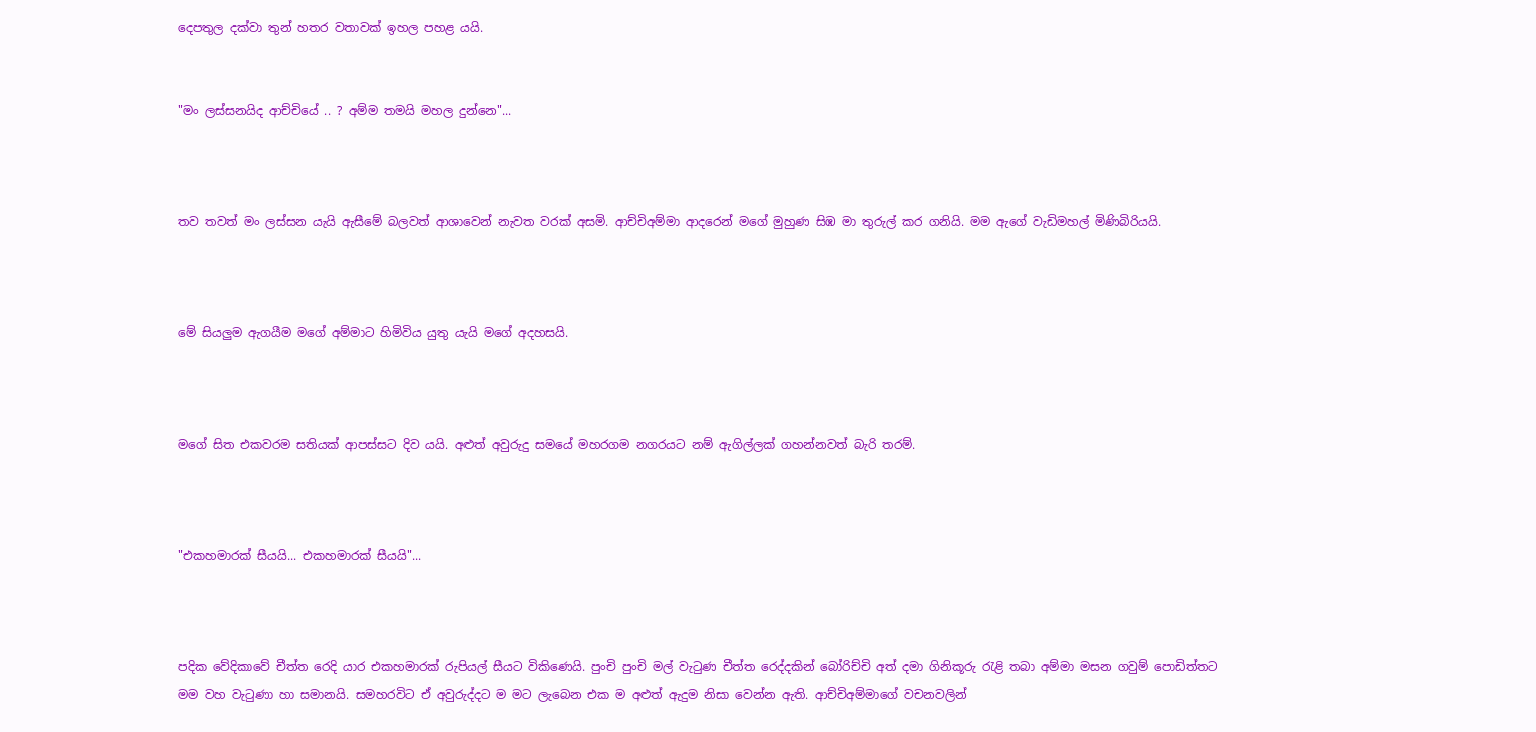දෙපතුල දක්වා තුන් හතර වතාවක් ඉහල පහළ යයි.


"මං ලස්සනයිද ආච්චියේ .. ? අම්ම තමයි මහල දුන්නෙ"...



තව තවත් මං ලස්සන යැයි ඇසීමේ බලවත් ආශාවෙන් නැවත වරක් අසමි. ආච්චිඅම්මා ආදරෙන් මගේ මුහුණ සිඹ මා තුරුල් කර ගනියි. මම ඇගේ වැඩිමහල් මිණිබිරියයි.



මේ සියලුම ඇගයීම මගේ අම්මාට හිමිවිය යුතු යැයි මගේ අදහසයි.



මගේ සිත එකවරම සතියක් ආපස්සට දිව යයි. අළුත් අවුරුදු සමයේ මහරගම නගරයට නම් ඇගිල්ලක් ගහන්නවත් බැරි තරම්.



"එකහමාරක් සීයයි... එකහමාරක් සීයයි"...



පදික වේදිකාවේ චීත්ත රෙදි යාර එකහමාරක් රුපියල් සීයට විකිණෙයි. පුංචි පුංචි මල් වැටුණ චීත්ත රෙද්දකින් බෝරිච්චි අත් දමා ගිනිකූරු රැළි තබා අම්මා මසන ගවුම් පොඩිත්තට මම වහ වැටුණා හා සමානයි. සමහරවිට ඒ අවුරුද්දට ම මට ලැබෙන එක ම අළුත් ඇදුම නිසා වෙන්න ඇති. ආච්චිඅම්මාගේ වචනවලින්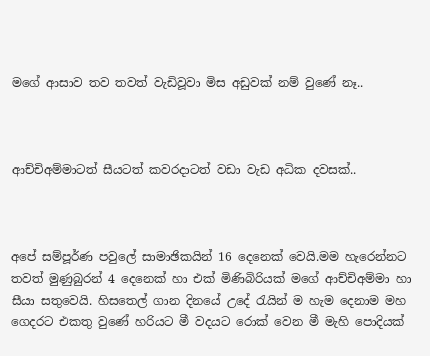මගේ ආසාව තව තවත් වැඩිවූවා මිස අඩුවක් නම් වු‍ණේ නෑ..



ආච්චිඅම්මාටත් සීයටත් කවරදාටත් වඩා වැඩ අධික දවසක්..



අපේ සම්පූර්ණ පවුලේ සාමාඡිකයින් 16 දෙනෙක් වෙයි.මම හැරෙන්නට තවත් මුණුබුරන් 4 දෙනෙක් හා එක් මිණිබිරියක් මගේ ආච්චිඅම්මා හා සීයා සතුවෙයි. හිසතෙල් ගාන දිනයේ උදේ රැයින් ම හැම දෙනාම මහ ගෙදරට එකතු වුණේ හරියට මී වදයට රොක් වෙන මී මැහි පොදියක්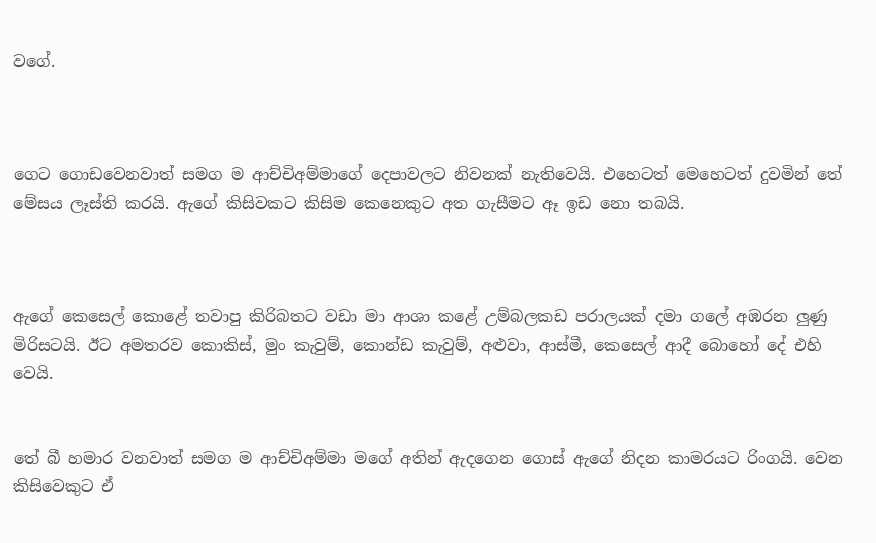වගේ.



ගෙට ගොඩවෙනවාත් සමග ම ආච්චිඅම්මාගේ දෙපාවලට නිවනක් නැතිවෙයි. එහෙටත් මෙහෙටත් දුවමින් තේ මේසය ලෑස්ති කරයි. ඇගේ කිසිවකට කිසිම කෙනෙකුට අත ගැසීමට ඈ ඉඩ නො තබයි.



ඇගේ කෙසෙල් කොළේ තවාපු කිරිබතට වඩා මා ආශා කළේ උම්බලකඩ පරාලයක් දමා ගලේ අඹරන ලුණු මිරිසටයි. ඊට අමතරව කොකිස්, මුං කැවුම්, කොන්ඩ කැවුම්, අළුවා, ආස්මී, කෙසෙල් ආදී බොහෝ දේ එහි වෙයි.


තේ බී හමාර වනවාත් සමග ම ආච්චිඅම්මා මගේ අතින් ඇදගෙන ගොස් ඇගේ නිදන කාමරයට රිංගයි. වෙන කිසිවෙකුට ඒ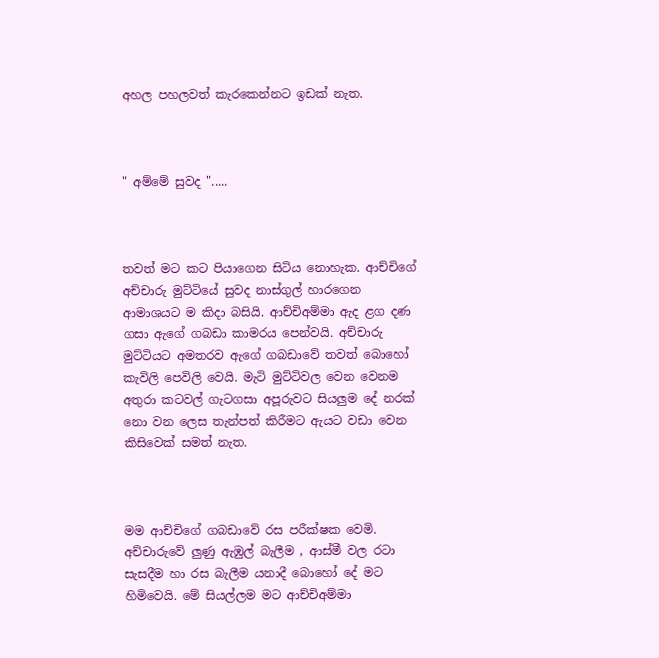අහල පහලවත් කැරකෙන්නට ඉඩක් නැත.



" අම්මේ සුවද ".....



තවත් මට කට පියාගෙන සිටිය නොහැක. ආච්චිගේ අච්චාරු මුට්ටියේ සුවද නාස්ගුල් හාරගෙන ආමාශයට ම කිදා බසියි. ආච්චිඅම්මා ඇද ළග දණ ගසා ඇගේ ගබඩා කාමරය පෙන්වයි. අච්චාරු මුට්ටියට අමතරව ඇගේ ගබඩාවේ තවත් බොහෝ කැවිලි පෙවිලි වෙයි. මැටි මුට්ටිවල වෙන වෙනම අතුරා කටවල් ගැටගසා අපූරුවට සියලුම දේ නරක් නො වන ලෙස තැන්පත් කිරීමට ඇයට වඩා වෙන කිසිවෙක් සමත් නැත.



මම ආච්චිගේ ගබඩාවේ රස පරීක්ෂක වෙමි. අච්චාරුවේ ලුණු ඇඹුල් බැලීම , ආස්මී වල රටා සැසදීම හා රස බැලීම යනාදී බොහෝ දේ මට හිමිවෙයි. මේ සියල්ලම මට ආච්චිඅම්මා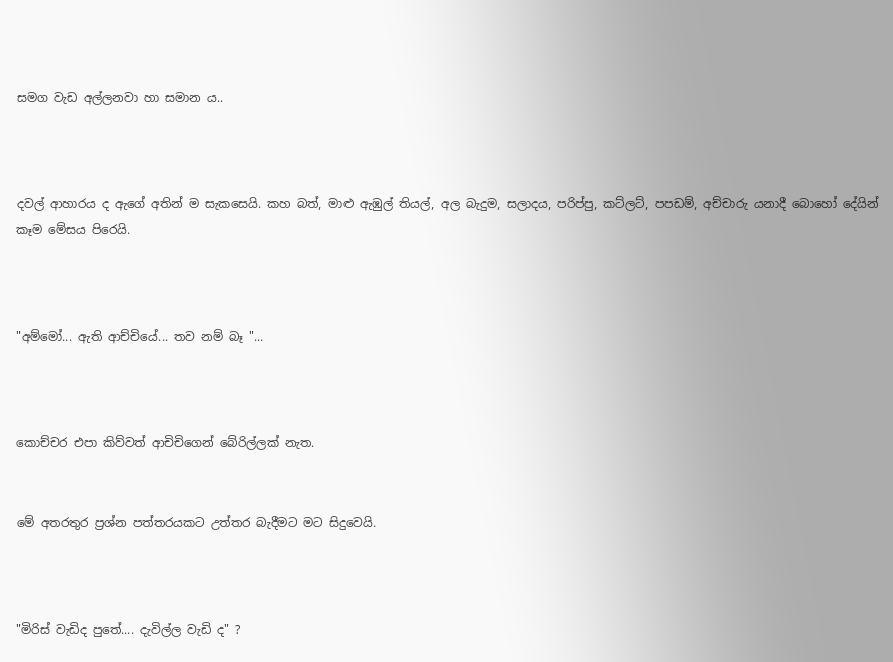සමග වැඩ අල්ලනවා හා සමාන ය..



දවල් ආහාරය ද ඇගේ අතින් ම සැකසෙයි. කහ බත්, මාළු ඇඹුල් තියල්, අල බැදුම, සලාදය, පරිප්පු, කට්ලට්, පපඩම්, අච්චාරු යනාදී බොහෝ දේයින් කෑම මේසය පිරෙයි.



"අම්මෝ... ඇති ආච්චියේ... තව නම් බෑ "...



කොච්චර එපා කිව්වත් ආචිචිගෙන් බේරිල්ලක් නැත.


මේ අතරතුර ප්‍රශ්න පත්තරයකට උත්තර බැදීමට මට සිදුවෙයි.



"මිරිස් වැඩිද පුතේ.... දැවිල්ල වැඩි ද" ?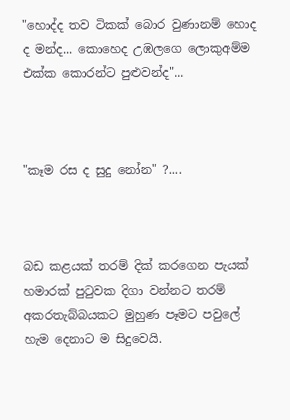"හොද්ද තව ටිකක් බොර වුණානම් හොද ද මන්ද... කොහෙද උඹලගෙ ලොකුඅම්ම එක්ක කොරන්ට පුළුවන්ද"...



"කෑම රස ද සුදු නෝන" ?....



බඩ කළයක් තරම් දික් කරගෙන පැයක් හමාරක් පුටුවක දිගා වන්නට තරම් අකරතැබ්බයකට මුහුණ පෑමට පවුලේ හැම දෙනාට ම සිදුවෙයි.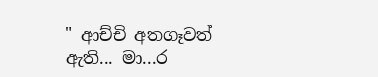" ආච්චි අතගෑවත් ඇති... මා...ර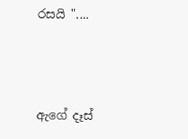රසයි "....



ඇගේ දෑස්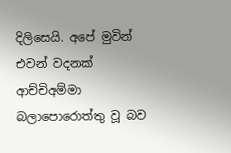දිලිසෙයි. අපේ මුවින් එවන් වදනක් ආච්චිඅම්මා බලාපොරොත්තු වූ බව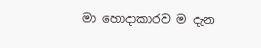මා හොදාකාරව ම දැන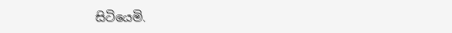සිටියෙමි.